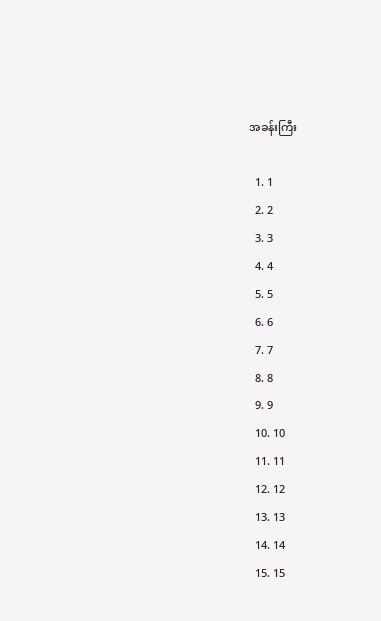အခန်းကြီး

  1. 1
  2. 2
  3. 3
  4. 4
  5. 5
  6. 6
  7. 7
  8. 8
  9. 9
  10. 10
  11. 11
  12. 12
  13. 13
  14. 14
  15. 15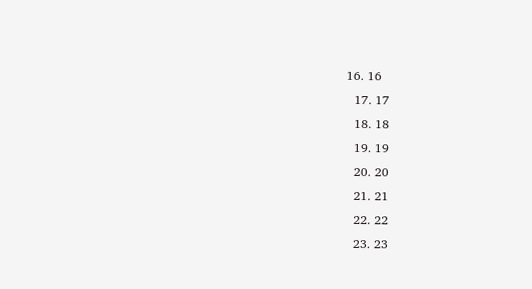16. 16
  17. 17
  18. 18
  19. 19
  20. 20
  21. 21
  22. 22
  23. 23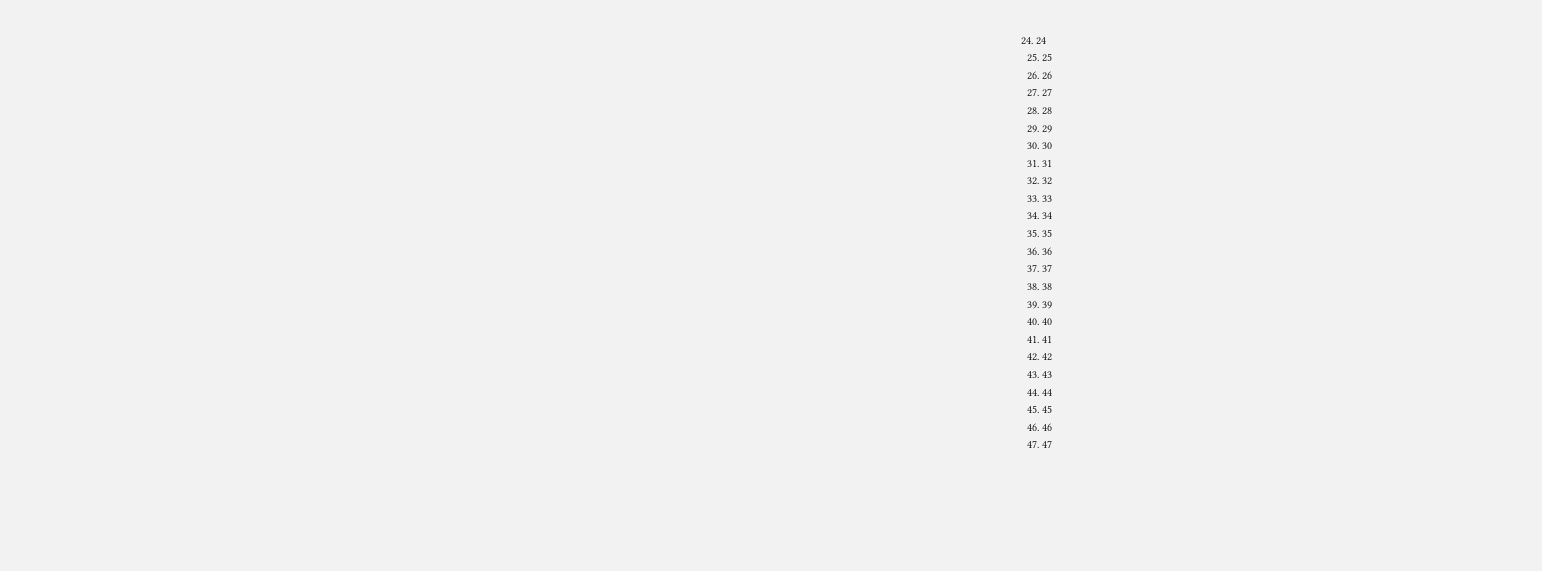24. 24
  25. 25
  26. 26
  27. 27
  28. 28
  29. 29
  30. 30
  31. 31
  32. 32
  33. 33
  34. 34
  35. 35
  36. 36
  37. 37
  38. 38
  39. 39
  40. 40
  41. 41
  42. 42
  43. 43
  44. 44
  45. 45
  46. 46
  47. 47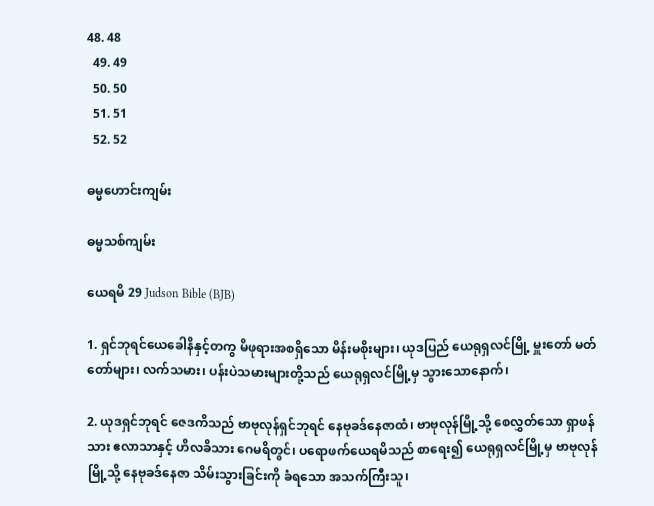48. 48
  49. 49
  50. 50
  51. 51
  52. 52

ဓမ္မဟောင်း‌ကျမ်း

ဓမ္မသစ်ကျမ်း

ယေရမိ 29 Judson Bible (BJB)

1. ရှင်ဘုရင်ယေခေါနိနှင့်တကွ မိဖုရားအစရှိသော မိန်းမစိုးများ၊ ယုဒပြည် ယေရုရှလင်မြို့ မှူးတော် မတ်တော်များ၊ လက်သမား၊ ပန်းပဲသမားများတို့သည် ယေရုရှလင်မြို့မှ သွားသောနောက်၊

2. ယုဒရှင်ဘုရင် ဇေဒကိသည် ဗာဗုလုန်ရှင်ဘုရင် နေဗုခဒ်နေဇာထံ၊ ဗာဗုလုန်မြို့သို့ စေလွှတ်သော ရှာဖန်သား ဧလာသာနှင့် ဟိလခိသား ဂေမရိတွင်၊ ပရောဖက်ယေရမိသည် စာရေး၍ ယေရုရှလင်မြို့မှ ဗာဗုလုန်မြို့သို့ နေဗုခဒ်နေဇာ သိမ်းသွားခြင်းကို ခံရသော အသက်ကြီးသူ၊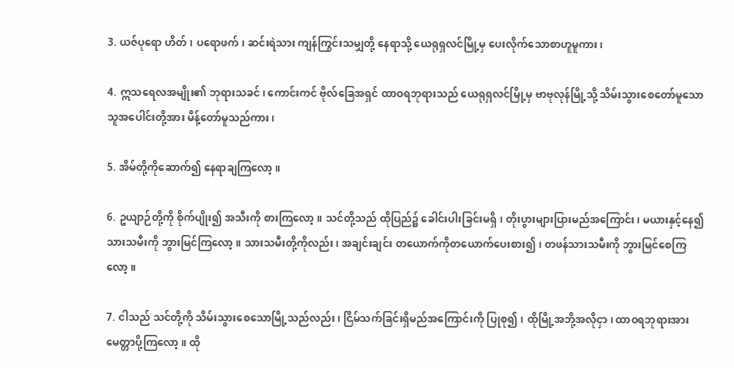3. ယဇ်ပုရော ဟိတ်၊ ပရောဖက်၊ ဆင်းရဲသား ကျန်ကြွင်းသမျှတို့ နေရာသို့ ယေရုရှလင်မြို့မှ ပေးလိုက်သောစာဟူမူကား၊

4. ဣသရေလအမျိုး၏ ဘုရားသခင်၊ ကောင်းကင် ဗိုလ်ခြေအရှင် ထာဝရဘုရားသည် ယေရုရှလင်မြို့မှ ဗာဗုလုန်မြို့သို့ သိမ်းသွားစေတော်မူသော သူအပေါင်းတို့အား မိန့်တော်မူသည်ကား၊

5. အိမ်တို့ကိုဆောက်၍ နေရာချကြလော့။

6. ဥယျာဉ်တို့ကို စိုက်ပျိုး၍ အသီးကို စားကြလော့။ သင်တို့သည် ထိုပြည်၌ ခေါင်းပါးခြင်းမရှိ၊ တိုးပွားများပြားမည်အကြောင်း၊ မယားနှင့်နေ၍ သားသမီးကို ဘွားမြင်ကြလော့။ သားသမီးတို့ကိုလည်း၊ အချင်းချင်း တယောက်ကိုတယောက်ပေးစား၍၊ တဖန်သားသမီးကို ဘွားမြင်စေကြလော့။

7. ငါသည် သင်တို့ကို သိမ်းသွားစေသောမြို့သည်လည်း၊ ငြိမ်သက်ခြင်းရှိမည်အကြောင်းကို ပြုစု၍၊ ထိုမြို့အဘို့အလိုငှာ၊ ထာဝရဘုရားအား မေတ္တာပို့ကြလော့။ ထို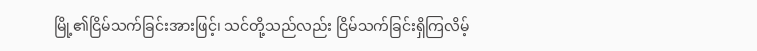မြို့၏ငြိမ်သက်ခြင်းအားဖြင့်၊ သင်တို့သည်လည်း ငြိမ်သက်ခြင်းရှိကြလိမ့်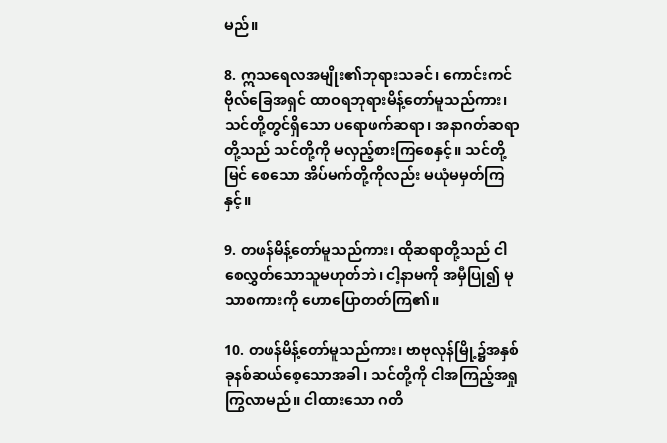မည်။

8. ဣသရေလအမျိုး၏ဘုရားသခင်၊ ကောင်းကင်ဗိုလ်ခြေအရှင် ထာဝရဘုရားမိန့်တော်မူသည်ကား၊ သင်တို့တွင်ရှိသော ပရောဖက်ဆရာ၊ အနာဂတ်ဆရာတို့သည် သင်တို့ကို မလှည့်စားကြစေနှင့်။ သင်တို့မြင် စေသော အိပ်မက်တို့ကိုလည်း မယုံမမှတ်ကြနှင့်။

9. တဖန်မိန့်တော်မူသည်ကား၊ ထိုဆရာတို့သည် ငါစေလွှတ်သောသူမဟုတ်ဘဲ၊ ငါ့နာမကို အမှီပြု၍ မုသာစကားကို ဟောပြောတတ်ကြ၏။

10. တဖန်မိန့်တော်မူသည်ကား၊ ဗာဗုလုန်မြို့၌အနှစ်ခုနစ်ဆယ်စေ့သောအခါ၊ သင်တို့ကို ငါအကြည့်အရှု ကြွလာမည်။ ငါထားသော ဂတိ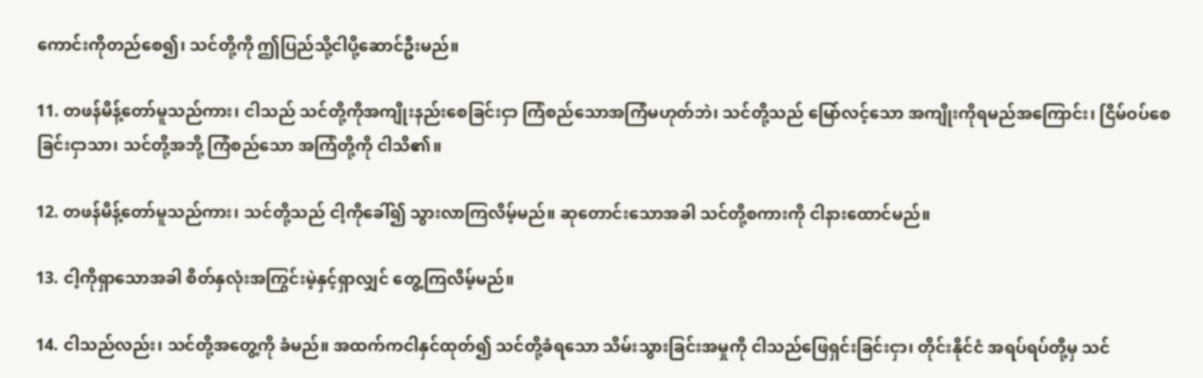ကောင်းကိုတည်စေ၍၊ သင်တို့ကို ဤပြည်သို့ငါပို့ဆောင်ဦးမည်။

11. တဖန်မိန့်တော်မူသည်ကား၊ ငါသည် သင်တို့ကိုအကျိုးနည်းစေခြင်းငှာ ကြံစည်သောအကြံမဟုတ်ဘဲ၊ သင်တို့သည် မြော်လင့်သော အကျိုးကိုရမည်အကြောင်း၊ ငြိမ်ဝပ်စေခြင်းငှာသာ၊ သင်တို့အဘို့ ကြံစည်သော အကြံတို့ကို ငါသိ၏။

12. တဖန်မိန့်တော်မူသည်ကား၊ သင်တို့သည် ငါ့ကိုခေါ်၍ သွားလာကြလိမ့်မည်။ ဆုတောင်းသောအခါ သင်တို့စကားကို ငါနားထောင်မည်။

13. ငါ့ကိုရှာသောအခါ စိတ်နှလုံးအကြွင်းမဲ့နှင့်ရှာလျှင် တွေ့ကြလိမ့်မည်။

14. ငါသည်လည်း၊ သင်တို့အတွေ့ကို ခံမည်။ အထက်ကငါနှင်ထုတ်၍ သင်တို့ခံရသော သိမ်းသွားခြင်းအမှုကို ငါသည်ဖြေရှင်းခြင်းငှာ၊ တိုင်းနိုင်ငံ အရပ်ရပ်တို့မှ သင်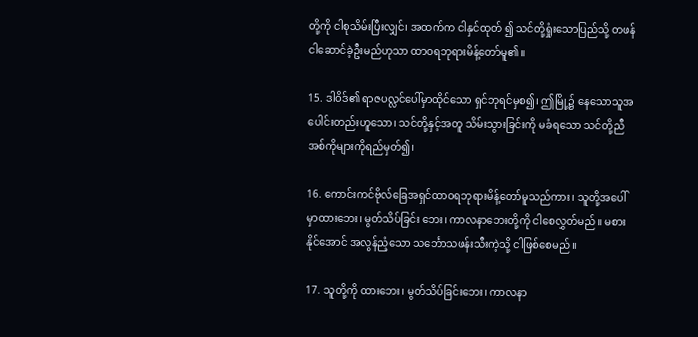တို့ကို ငါစုသိမ်းပြီးလျှင်၊ အထက်က ငါနှင်ထုတ် ၍ သင်တို့ရှုံးသောပြည်သို့ တဖန်ငါဆောင်ခဲ့ဦးမည်ဟုသာ ထာဝရဘုရားမိန့်တော်မူ၏။

15. ဒါဝိဒ်၏ ရာဇပလ္လင်ပေါ်မှာထိုင်သော ရှင်ဘုရင်မှစ၍၊ ဤမြို့၌ နေသောသူအပေါင်းတည်းဟူသော၊ သင်တို့နှင့်အတူ သိမ်းသွားခြင်းကို မခံရသော သင်တို့ညီအစ်ကိုများကိုရည်မှတ်၍၊

16. ကောင်းကင်ဗိုလ်ခြေအရှင်ထာဝရဘုရားမိန့်တော်မူသည်ကား၊ သူတို့အပေါ်မှာထားဘေး၊ မွတ်သိပ်ခြင်း ဘေး၊ ကာလနာဘေးတို့ကို ငါစေလွှတ်မည်။ မစားနိုင်အောင် အလွန်ညံ့သော သင်္ဘောသဖန်းသီးကဲ့သို့ ငါဖြစ်စေမည်။

17. သူတို့ကို ထားဘေး၊ မွတ်သိပ်ခြင်းဘေး၊ ကာလနာ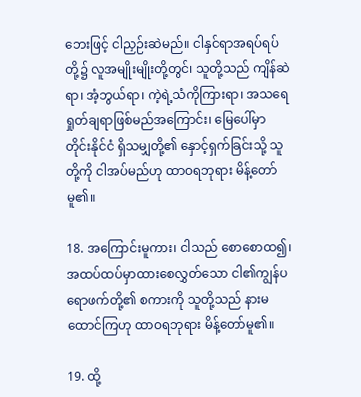ဘေးဖြင့် ငါညှဉ်းဆဲမည်။ ငါနှင်ရာအရပ်ရပ်တို့၌ လူအမျိုးမျိုးတို့တွင်၊ သူတို့သည် ကျိန်ဆဲရာ၊ အံ့ဘွယ်ရာ၊ ကဲ့ရဲ့သံကိုကြားရာ၊ အသရေရှုတ်ချရာဖြစ်မည်အကြောင်း၊ မြေပေါ်မှာ တိုင်းနိုင်ငံ ရှိသမျှတို့၏ နှောင့်ရှက်ခြင်းသို့ သူတို့ကို ငါအပ်မည်ဟု ထာဝရဘုရား မိန့်တော်မူ၏။

18. အကြောင်းမူကား၊ ငါသည် စောစောထ၍၊ အထပ်ထပ်မှာထားစေလွှတ်သော ငါ၏ကျွန်ပရောဖက်တို့၏ စကားကို သူတို့သည် နားမထောင်ကြဟု ထာဝရဘုရား မိန့်တော်မူ၏။

19. ထို့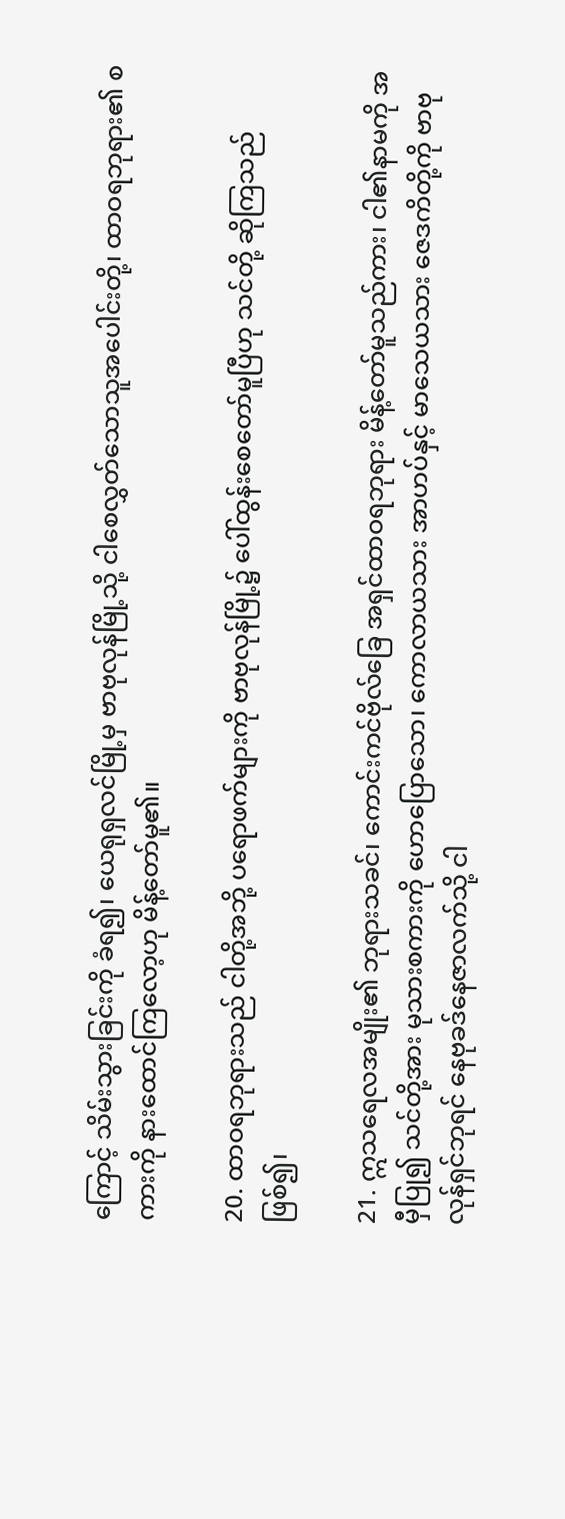ကြောင့် သိမ်းသွားခြင်းကို ခံရ၍၊ ယေရုရှလင်မြို့မှ ဗာဗုလုန်မြို့သို့ ငါစေလွှတ်သောသူအပေါင်းတို့၊ ထာဝရဘုရား၏ စကားကို နားထောင်ကြလော့ဟု မိန့်တော်မူ၏။

20. ထာဝရဘုရားသည် ငါတို့အဘို့ ပရောဖက်များကို ဗာဗုလုန်မြို့၌ ပေါ်ထွန်းစေတော်မူပြီဟု သင်တို့ ဆိုကြသည်ဖြစ်၍၊

21. ဣသရေလအမျိုး၏ ဘုရားသခင်၊ ကောင်းကင်ဗိုလ်ခြေ အရှင်ထာဝရဘုရား မိန့်တော်မူသည်ကား၊ ငါ၏နာမကို အမှီပြု၍ သင်တို့အား မုသားစကားကို ဟောပြောသော၊ ကောလာယသား အာဟပ်နှင့် မာသေယသား ဇေဒကိတို့ကို ဗာဗုလုန်ရှင်ဘုရင် နေဗုခဒ်နေဇာလက်သို့ ငါ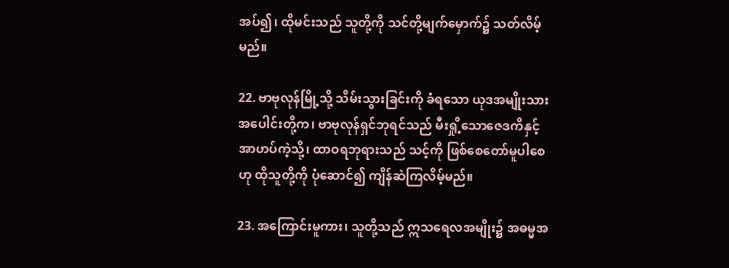အပ်၍၊ ထိုမင်းသည် သူတို့ကို သင်တို့မျက်မှောက်၌ သတ်လိမ့်မည်။

22. ဗာဗုလုန်မြို့သို့ သိမ်းသွားခြင်းကို ခံရသော ယုဒအမျိုးသားအပေါင်းတို့က၊ ဗာဗုလုန်ရှင်ဘုရင်သည် မီးရှို့သောဇေဒကိနှင့် အာဟပ်ကဲ့သို့၊ ထာဝရဘုရားသည် သင့်ကို ဖြစ်စေတော်မူပါစေဟု ထိုသူတို့ကို ပုံဆောင်၍ ကျိန်ဆဲကြလိမ့်မည်။

23. အကြောင်းမူကား၊ သူတို့သည် ဣသရေလအမျိုး၌ အဓမ္မအ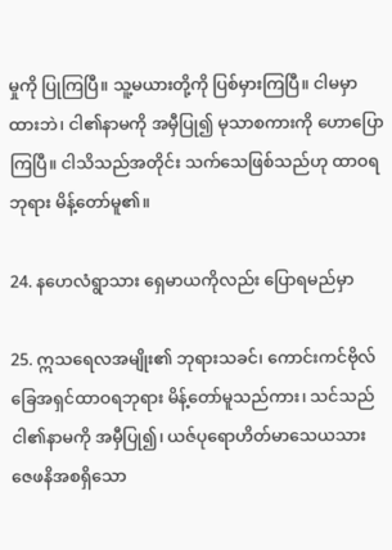မှုကို ပြုကြပြီ။ သူ့မယားတို့ကို ပြစ်မှားကြပြီ။ ငါမမှာထားဘဲ၊ ငါ၏နာမကို အမှီပြု၍ မုသာစကားကို ဟောပြောကြပြီ။ ငါသိသည်အတိုင်း သက်သေဖြစ်သည်ဟု ထာဝရဘုရား မိန့်တော်မူ၏။

24. နဟေလံရွာသား ရှေမာယကိုလည်း ပြောရမည်မှာ

25. ဣသရေလအမျိုး၏ ဘုရားသခင်၊ ကောင်းကင်ဗိုလ်ခြေအရှင်ထာဝရဘုရား မိန့်တော်မူသည်ကား၊ သင်သည် ငါ၏နာမကို အမှီပြု၍၊ ယဇ်ပုရောဟိတ်မာသေယသား ဇေဖနိအစရှိသော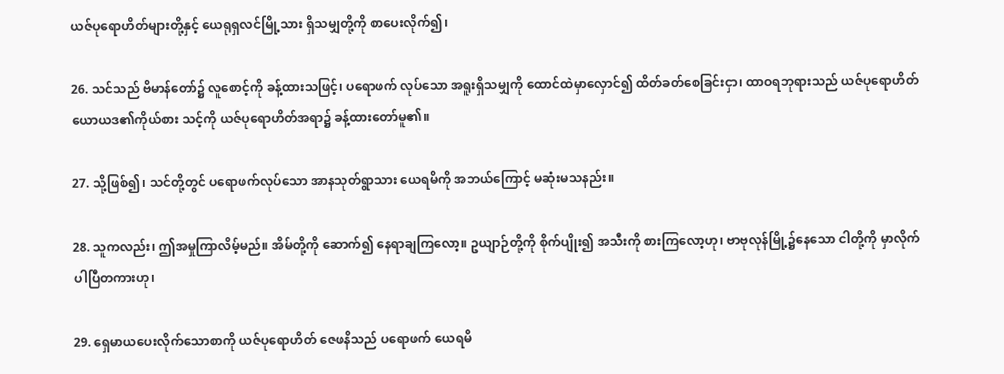ယဇ်ပုရောဟိတ်များတို့နှင့် ယေရုရှလင်မြို့သား ရှိသမျှတို့ကို စာပေးလိုက်၍၊

26. သင်သည် ဗိမာန်တော်၌ လူစောင့်ကို ခန့်ထားသဖြင့်၊ ပရောဖက် လုပ်သော အရူးရှိသမျှကို ထောင်ထဲမှာလှောင်၍ ထိတ်ခတ်စေခြင်းငှာ၊ ထာဝရဘုရားသည် ယဇ်ပုရောဟိတ် ယောယဒ၏ကိုယ်စား သင့်ကို ယဇ်ပုရောဟိတ်အရာ၌ ခန့်ထားတော်မူ၏။

27. သို့ဖြစ်၍၊ သင်တို့တွင် ပရောဖက်လုပ်သော အာနသုတ်ရွာသား ယေရမိကို အဘယ်ကြောင့် မဆုံးမသနည်း။

28. သူကလည်း၊ ဤအမှုကြာလိမ့်မည်။ အိမ်တို့ကို ဆောက်၍ နေရာချကြလော့။ ဥယျာဉ်တို့ကို စိုက်ပျိုး၍ အသီးကို စားကြလော့ဟု၊ ဗာဗုလုန်မြို့၌နေသော ငါတို့ကို မှာလိုက်ပါပြီတကားဟု၊

29. ရှေမာယပေးလိုက်သောစာကို ယဇ်ပုရောဟိတ် ဇေဖနိသည် ပရောဖက် ယေရမိ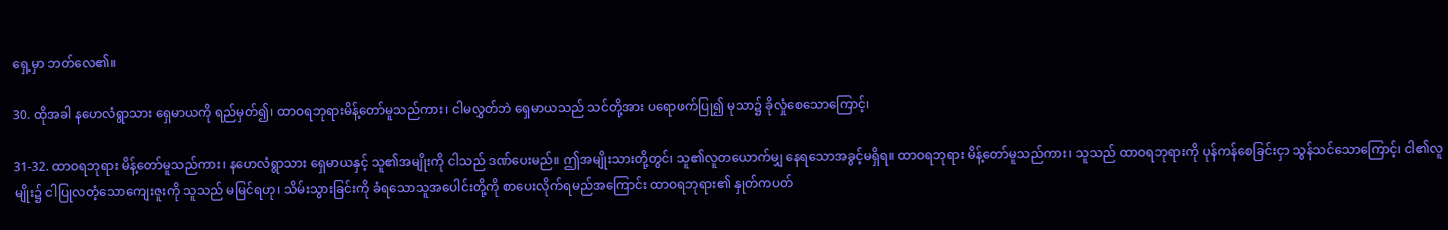ရှေ့မှာ ဘတ်လေ၏။

30. ထိုအခါ နဟေလံရွာသား ရှေမာယကို ရည်မှတ်၍၊ ထာဝရဘုရားမိန့်တော်မူသည်ကား၊ ငါမလွှတ်ဘဲ ရှေမာယသည် သင်တို့အား ပရောဖက်ပြု၍ မုသာ၌ ခိုလှုံစေသောကြောင့်၊

31-32. ထာဝရဘုရား မိန့်တော်မူသည်ကား၊ နဟေလံရွာသား ရှေမာယနှင့် သူ၏အမျိုးကို ငါသည် ဒဏ်ပေးမည်။ ဤအမျိုးသားတို့တွင်၊ သူ၏လူတယောက်မျှ နေရသောအခွင့်မရှိရ။ ထာဝရဘုရား မိန့်တော်မူသည်ကား၊ သူသည် ထာဝရဘုရားကို ပုန်ကန်စေခြင်းငှာ သွန်သင်သောကြောင့်၊ ငါ၏လူမျိုး၌ ငါပြုလတံ့သောကျေးဇူးကို သူသည် မမြင်ရဟု၊ သိမ်းသွားခြင်းကို ခံရသောသူအပေါင်းတို့ကို စာပေးလိုက်ရမည်အကြောင်း ထာဝရဘုရား၏ နှုတ်ကပတ်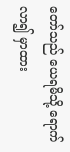တော်သည် ယေရမိသို့ ရောက်လာ၍ မှာထား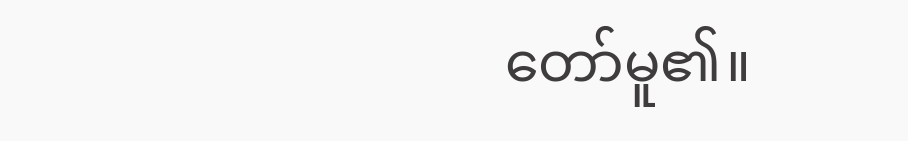တော်မူ၏။